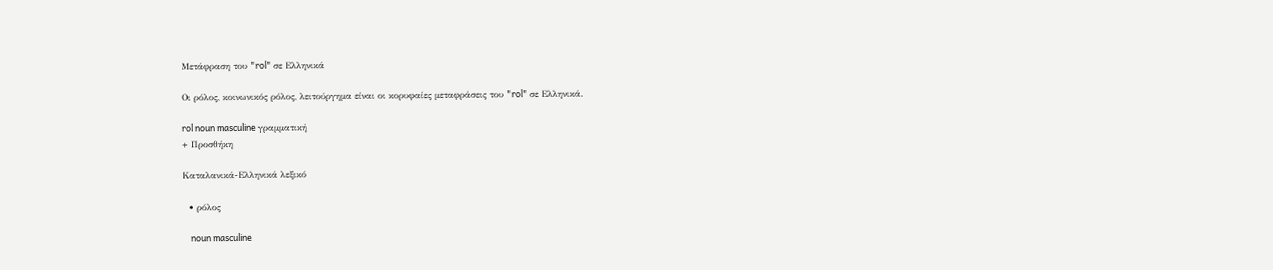Μετάφραση του "rol" σε Ελληνικά

Οι ρόλος, κοινωνικός ρόλος, λειτούργημα είναι οι κορυφαίες μεταφράσεις του "rol" σε Ελληνικά.

rol noun masculine γραμματική
+ Προσθήκη

Καταλανικά-Ελληνικά λεξικό

  • ρόλος

    noun masculine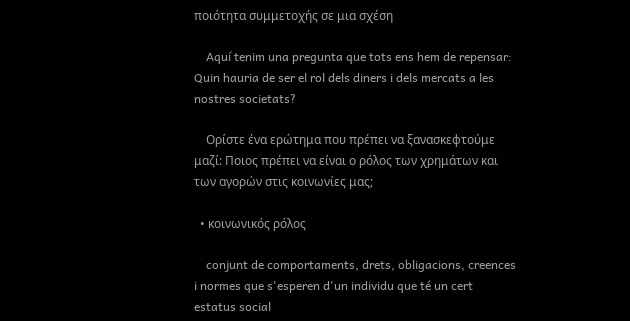ποιότητα συμμετοχής σε μια σχέση

    Aquí tenim una pregunta que tots ens hem de repensar: Quin hauria de ser el rol dels diners i dels mercats a les nostres societats?

    Ορίστε ένα ερώτημα που πρέπει να ξανασκεφτούμε μαζί: Ποιος πρέπει να είναι ο ρόλος των χρημάτων και των αγορών στις κοινωνίες μας;

  • κοινωνικός ρόλος

    conjunt de comportaments, drets, obligacions, creences i normes que s'esperen d'un individu que té un cert estatus social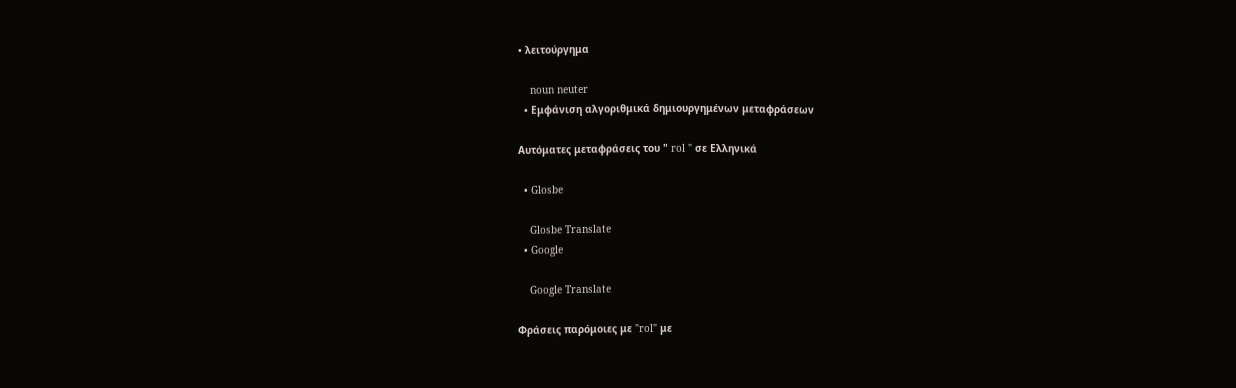• λειτούργημα

    noun neuter
  • Εμφάνιση αλγοριθμικά δημιουργημένων μεταφράσεων

Αυτόματες μεταφράσεις του " rol " σε Ελληνικά

  • Glosbe

    Glosbe Translate
  • Google

    Google Translate

Φράσεις παρόμοιες με "rol" με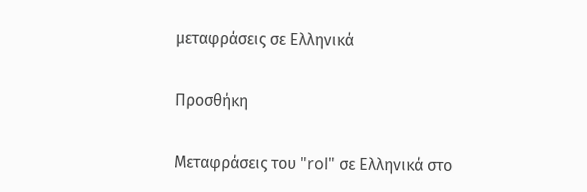μεταφράσεις σε Ελληνικά

Προσθήκη

Μεταφράσεις του "rol" σε Ελληνικά στο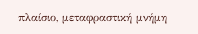πλαίσιο, μεταφραστική μνήμη